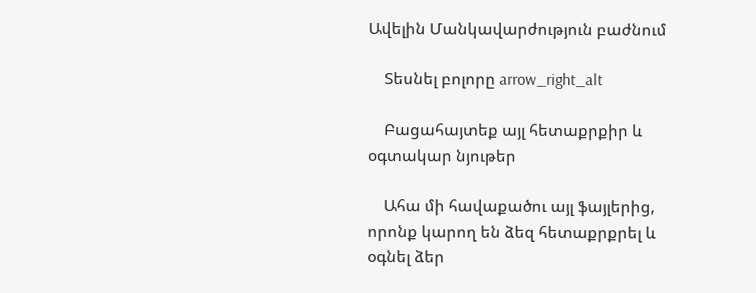Ավելին Մանկավարժություն բաժնում

    Տեսնել բոլորը arrow_right_alt

    Բացահայտեք այլ հետաքրքիր և օգտակար նյութեր

    Ահա մի հավաքածու այլ ֆայլերից, որոնք կարող են ձեզ հետաքրքրել և օգնել ձեր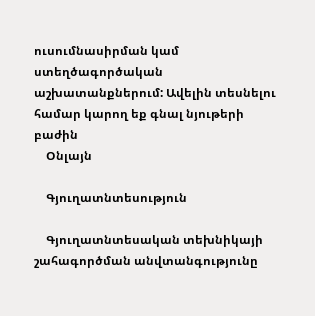ուսումնասիրման կամ ստեղծագործական աշխատանքներում: Ավելին տեսնելու համար կարող եք գնալ նյութերի բաժին
    Օնլայն

    Գյուղատնտեսություն

    Գյուղատնտեսական տեխնիկայի շահագործման անվտանգությունը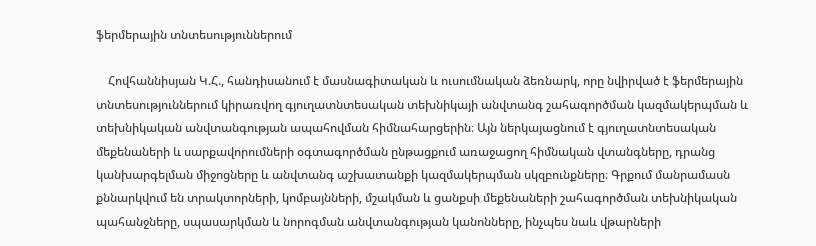ֆերմերային տնտեսություններում

    Հովհաննիսյան Կ.Հ., հանդիսանում է մասնագիտական և ուսումնական ձեռնարկ, որը նվիրված է ֆերմերային տնտեսություններում կիրառվող գյուղատնտեսական տեխնիկայի անվտանգ շահագործման կազմակերպման և տեխնիկական անվտանգության ապահովման հիմնահարցերին։ Այն ներկայացնում է գյուղատնտեսական մեքենաների և սարքավորումների օգտագործման ընթացքում առաջացող հիմնական վտանգները, դրանց կանխարգելման միջոցները և անվտանգ աշխատանքի կազմակերպման սկզբունքները։ Գրքում մանրամասն քննարկվում են տրակտորների, կոմբայնների, մշակման և ցանքսի մեքենաների շահագործման տեխնիկական պահանջները, սպասարկման և նորոգման անվտանգության կանոնները, ինչպես նաև վթարների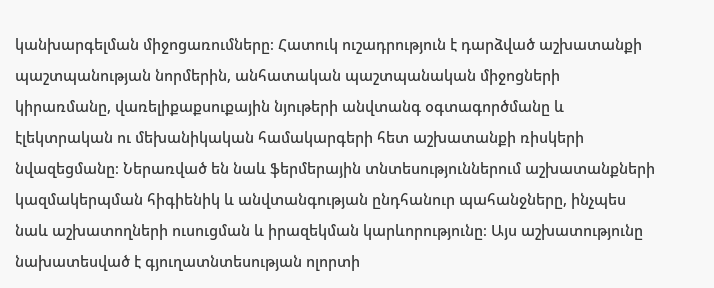կանխարգելման միջոցառումները։ Հատուկ ուշադրություն է դարձված աշխատանքի պաշտպանության նորմերին, անհատական պաշտպանական միջոցների կիրառմանը, վառելիքաքսուքային նյութերի անվտանգ օգտագործմանը և էլեկտրական ու մեխանիկական համակարգերի հետ աշխատանքի ռիսկերի նվազեցմանը։ Ներառված են նաև ֆերմերային տնտեսություններում աշխատանքների կազմակերպման հիգիենիկ և անվտանգության ընդհանուր պահանջները, ինչպես նաև աշխատողների ուսուցման և իրազեկման կարևորությունը։ Այս աշխատությունը նախատեսված է գյուղատնտեսության ոլորտի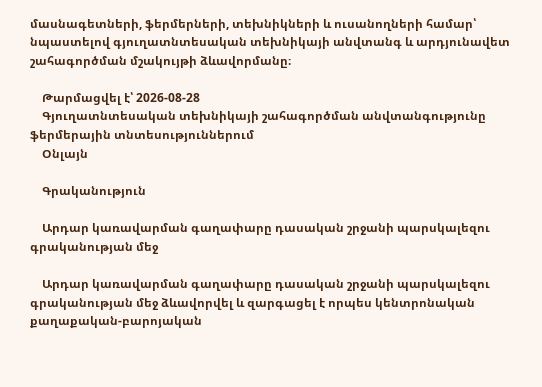մասնագետների, ֆերմերների, տեխնիկների և ուսանողների համար՝ նպաստելով գյուղատնտեսական տեխնիկայի անվտանգ և արդյունավետ շահագործման մշակույթի ձևավորմանը։

    Թարմացվել է՝ 2026-08-28
    Գյուղատնտեսական տեխնիկայի շահագործման անվտանգությունը ֆերմերային տնտեսություններում
    Օնլայն

    Գրականություն

    Արդար կառավարման գաղափարը դասական շրջանի պարսկալեզու գրականության մեջ

    Արդար կառավարման գաղափարը դասական շրջանի պարսկալեզու գրականության մեջ ձևավորվել և զարգացել է որպես կենտրոնական քաղաքական-բարոյական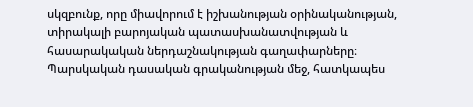սկզբունք, որը միավորում է իշխանության օրինականության, տիրակալի բարոյական պատասխանատվության և հասարակական ներդաշնակության գաղափարները։ Պարսկական դասական գրականության մեջ, հատկապես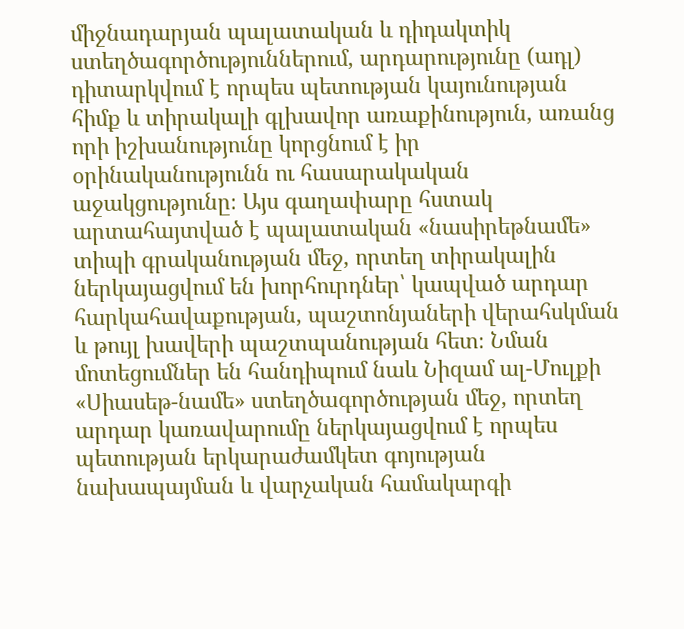միջնադարյան պալատական և դիդակտիկ ստեղծագործություններում, արդարությունը (ադլ) դիտարկվում է որպես պետության կայունության հիմք և տիրակալի գլխավոր առաքինություն, առանց որի իշխանությունը կորցնում է իր օրինականությունն ու հասարակական աջակցությունը։ Այս գաղափարը հստակ արտահայտված է պալատական «նասիրեթնամե» տիպի գրականության մեջ, որտեղ տիրակալին ներկայացվում են խորհուրդներ՝ կապված արդար հարկահավաքության, պաշտոնյաների վերահսկման և թույլ խավերի պաշտպանության հետ։ Նման մոտեցումներ են հանդիպում նաև Նիզամ ալ-Մուլքի «Սիասեթ-նամե» ստեղծագործության մեջ, որտեղ արդար կառավարումը ներկայացվում է որպես պետության երկարաժամկետ գոյության նախապայման և վարչական համակարգի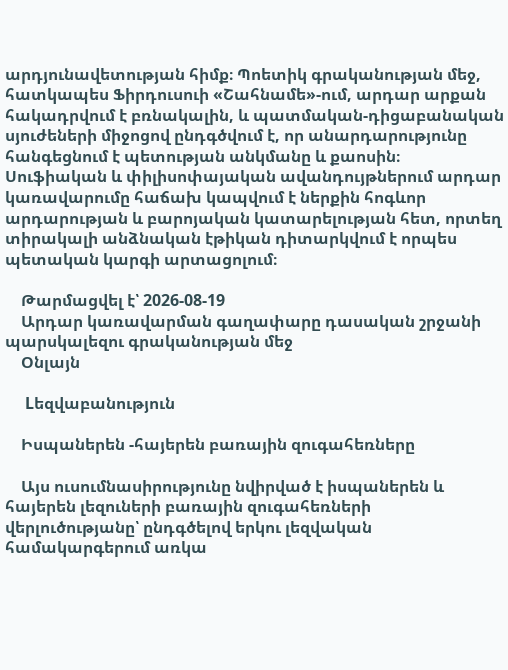արդյունավետության հիմք։ Պոետիկ գրականության մեջ, հատկապես Ֆիրդուսուի «Շահնամե»-ում, արդար արքան հակադրվում է բռնակալին, և պատմական-դիցաբանական սյուժեների միջոցով ընդգծվում է, որ անարդարությունը հանգեցնում է պետության անկմանը և քաոսին։ Սուֆիական և փիլիսոփայական ավանդույթներում արդար կառավարումը հաճախ կապվում է ներքին հոգևոր արդարության և բարոյական կատարելության հետ, որտեղ տիրակալի անձնական էթիկան դիտարկվում է որպես պետական կարգի արտացոլում։

    Թարմացվել է՝ 2026-08-19
    Արդար կառավարման գաղափարը դասական շրջանի պարսկալեզու գրականության մեջ
    Օնլայն

    Lեզվաբանություն

    Իսպաներեն -հայերեն բառային զուգահեռները

    Այս ուսումնասիրությունը նվիրված է իսպաներեն և հայերեն լեզուների բառային զուգահեռների վերլուծությանը՝ ընդգծելով երկու լեզվական համակարգերում առկա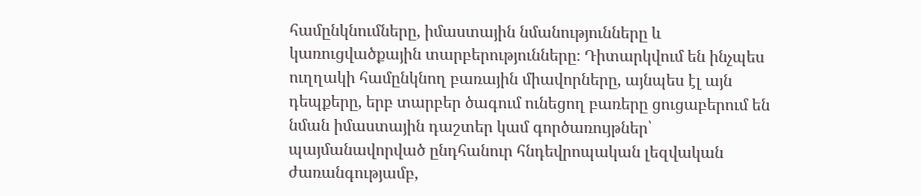համընկնումները, իմաստային նմանությունները և կառուցվածքային տարբերությունները։ Դիտարկվում են ինչպես ուղղակի համընկնող բառային միավորները, այնպես էլ այն դեպքերը, երբ տարբեր ծագում ունեցող բառերը ցուցաբերում են նման իմաստային դաշտեր կամ գործառույթներ՝ պայմանավորված ընդհանուր հնդեվրոպական լեզվական ժառանգությամբ,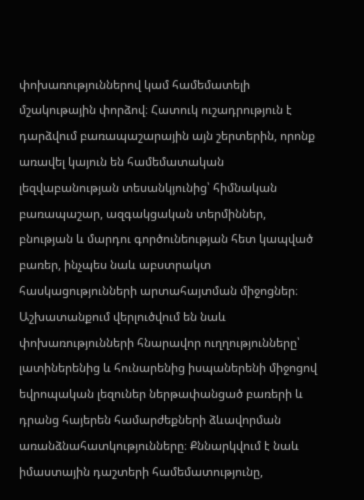փոխառություններով կամ համեմատելի մշակութային փորձով։ Հատուկ ուշադրություն է դարձվում բառապաշարային այն շերտերին, որոնք առավել կայուն են համեմատական լեզվաբանության տեսանկյունից՝ հիմնական բառապաշար, ազգակցական տերմիններ, բնության և մարդու գործունեության հետ կապված բառեր, ինչպես նաև աբստրակտ հասկացությունների արտահայտման միջոցներ։ Աշխատանքում վերլուծվում են նաև փոխառությունների հնարավոր ուղղությունները՝ լատիներենից և հունարենից իսպաներենի միջոցով եվրոպական լեզուներ ներթափանցած բառերի և դրանց հայերեն համարժեքների ձևավորման առանձնահատկությունները։ Քննարկվում է նաև իմաստային դաշտերի համեմատությունը,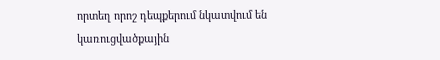որտեղ որոշ դեպքերում նկատվում են կառուցվածքային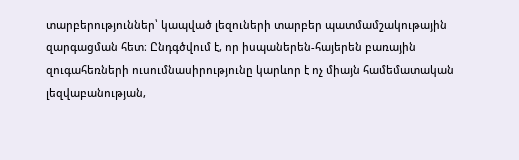տարբերություններ՝ կապված լեզուների տարբեր պատմամշակութային զարգացման հետ։ Ընդգծվում է, որ իսպաներեն-հայերեն բառային զուգահեռների ուսումնասիրությունը կարևոր է ոչ միայն համեմատական լեզվաբանության,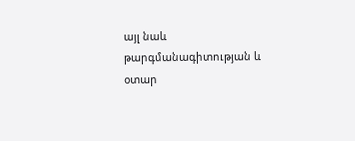այլ նաև թարգմանագիտության և օտար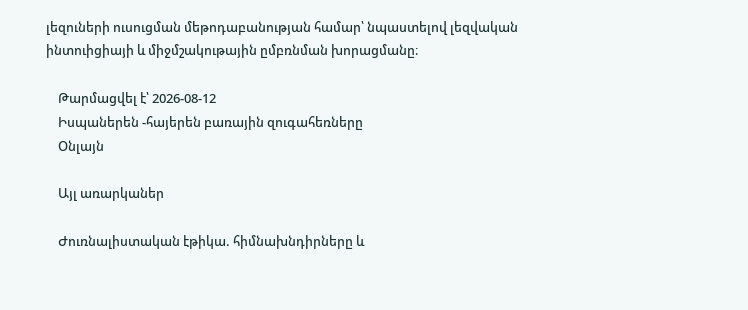լեզուների ուսուցման մեթոդաբանության համար՝ նպաստելով լեզվական ինտուիցիայի և միջմշակութային ըմբռնման խորացմանը։

    Թարմացվել է՝ 2026-08-12
    Իսպաներեն -հայերեն բառային զուգահեռները
    Օնլայն

    Այլ առարկաներ

    Ժուռնալիստական էթիկա. հիմնախնդիրները և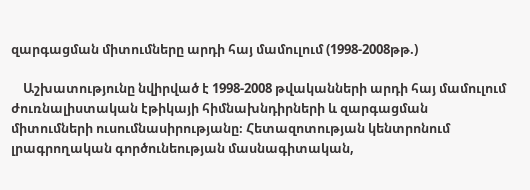զարգացման միտումները արդի հայ մամուլում (1998-2008թթ.)

    Աշխատությունը նվիրված է 1998-2008 թվականների արդի հայ մամուլում ժուռնալիստական էթիկայի հիմնախնդիրների և զարգացման միտումների ուսումնասիրությանը։ Հետազոտության կենտրոնում լրագրողական գործունեության մասնագիտական,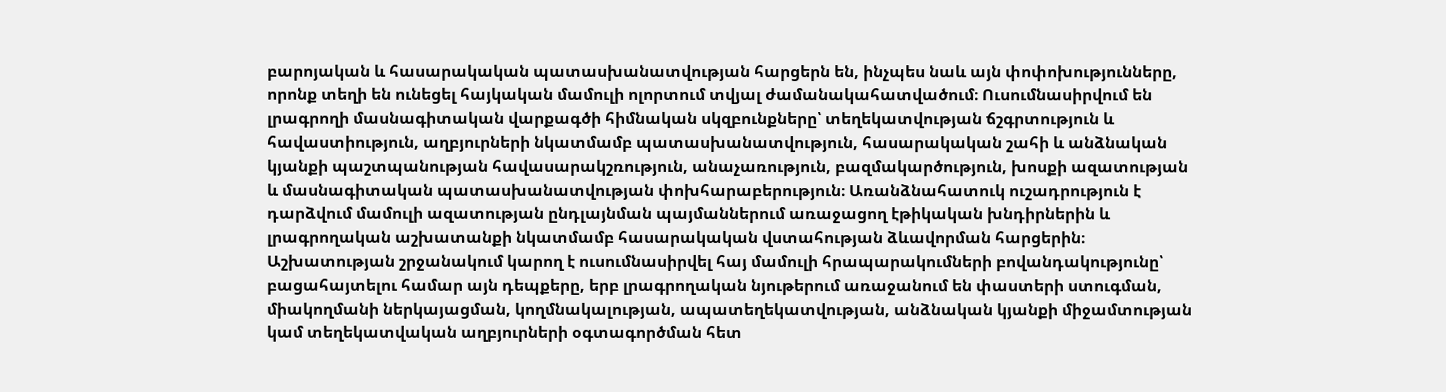բարոյական և հասարակական պատասխանատվության հարցերն են, ինչպես նաև այն փոփոխությունները, որոնք տեղի են ունեցել հայկական մամուլի ոլորտում տվյալ ժամանակահատվածում։ Ուսումնասիրվում են լրագրողի մասնագիտական վարքագծի հիմնական սկզբունքները՝ տեղեկատվության ճշգրտություն և հավաստիություն, աղբյուրների նկատմամբ պատասխանատվություն, հասարակական շահի և անձնական կյանքի պաշտպանության հավասարակշռություն, անաչառություն, բազմակարծություն, խոսքի ազատության և մասնագիտական պատասխանատվության փոխհարաբերություն։ Առանձնահատուկ ուշադրություն է դարձվում մամուլի ազատության ընդլայնման պայմաններում առաջացող էթիկական խնդիրներին և լրագրողական աշխատանքի նկատմամբ հասարակական վստահության ձևավորման հարցերին։ Աշխատության շրջանակում կարող է ուսումնասիրվել հայ մամուլի հրապարակումների բովանդակությունը՝ բացահայտելու համար այն դեպքերը, երբ լրագրողական նյութերում առաջանում են փաստերի ստուգման, միակողմանի ներկայացման, կողմնակալության, ապատեղեկատվության, անձնական կյանքի միջամտության կամ տեղեկատվական աղբյուրների օգտագործման հետ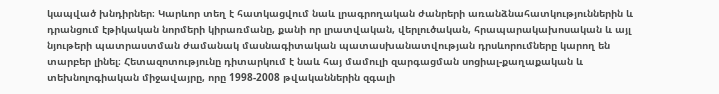կապված խնդիրներ։ Կարևոր տեղ է հատկացվում նաև լրագրողական ժանրերի առանձնահատկություններին և դրանցում էթիկական նորմերի կիրառմանը, քանի որ լրատվական, վերլուծական, հրապարակախոսական և այլ նյութերի պատրաստման ժամանակ մասնագիտական պատասխանատվության դրսևորումները կարող են տարբեր լինել։ Հետազոտությունը դիտարկում է նաև հայ մամուլի զարգացման սոցիալ-քաղաքական և տեխնոլոգիական միջավայրը, որը 1998-2008 թվականներին զգալի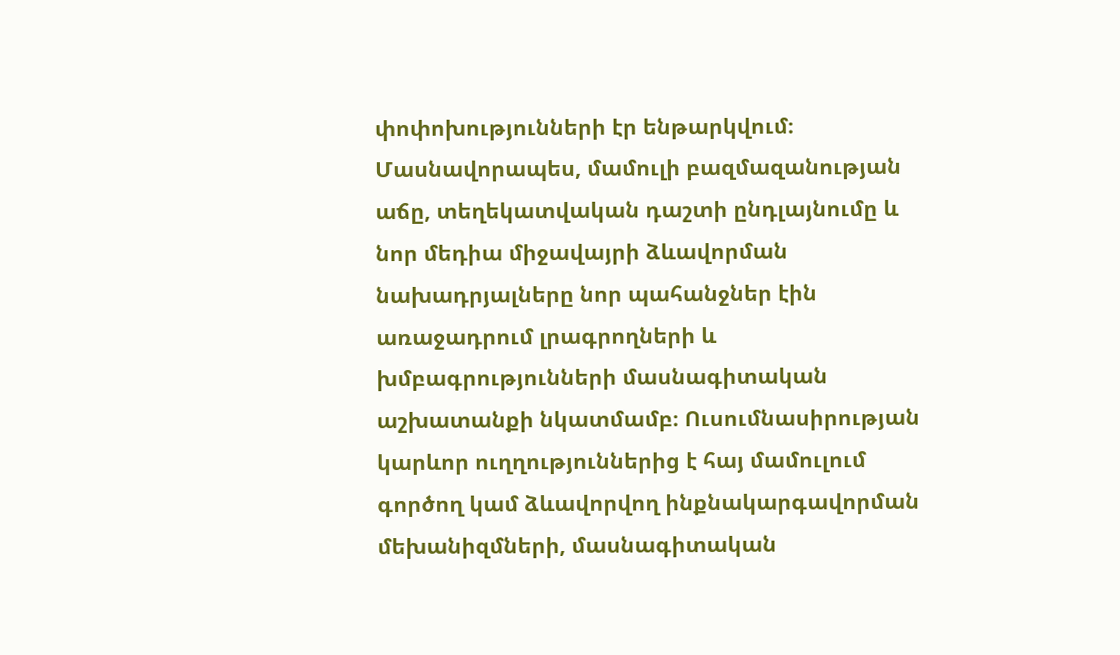փոփոխությունների էր ենթարկվում։ Մասնավորապես, մամուլի բազմազանության աճը, տեղեկատվական դաշտի ընդլայնումը և նոր մեդիա միջավայրի ձևավորման նախադրյալները նոր պահանջներ էին առաջադրում լրագրողների և խմբագրությունների մասնագիտական աշխատանքի նկատմամբ։ Ուսումնասիրության կարևոր ուղղություններից է հայ մամուլում գործող կամ ձևավորվող ինքնակարգավորման մեխանիզմների, մասնագիտական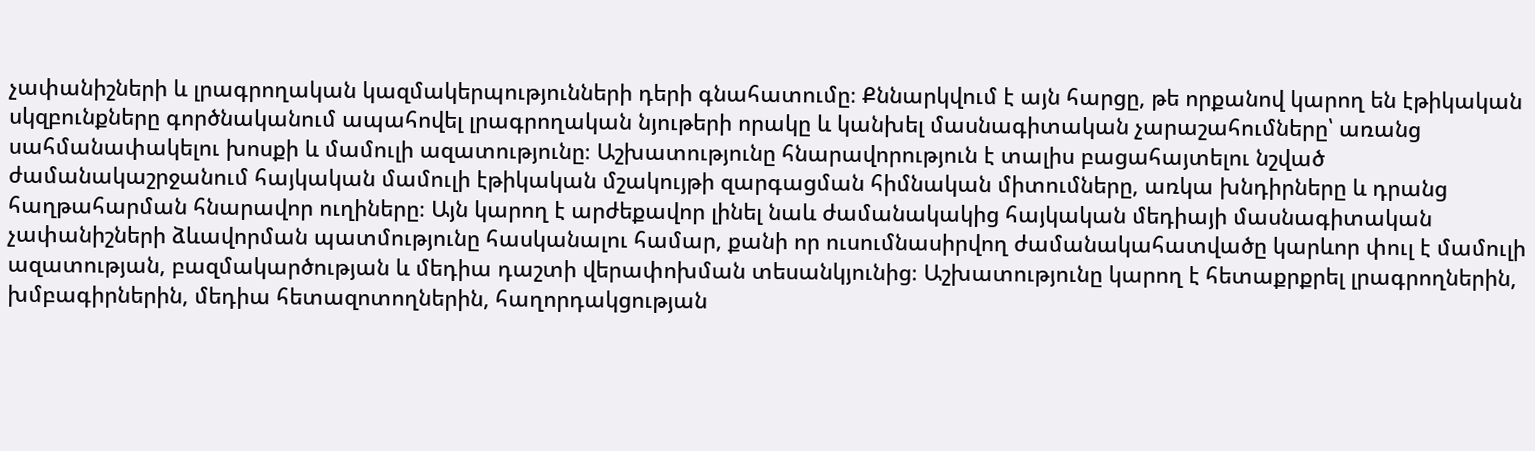չափանիշների և լրագրողական կազմակերպությունների դերի գնահատումը։ Քննարկվում է այն հարցը, թե որքանով կարող են էթիկական սկզբունքները գործնականում ապահովել լրագրողական նյութերի որակը և կանխել մասնագիտական չարաշահումները՝ առանց սահմանափակելու խոսքի և մամուլի ազատությունը։ Աշխատությունը հնարավորություն է տալիս բացահայտելու նշված ժամանակաշրջանում հայկական մամուլի էթիկական մշակույթի զարգացման հիմնական միտումները, առկա խնդիրները և դրանց հաղթահարման հնարավոր ուղիները։ Այն կարող է արժեքավոր լինել նաև ժամանակակից հայկական մեդիայի մասնագիտական չափանիշների ձևավորման պատմությունը հասկանալու համար, քանի որ ուսումնասիրվող ժամանակահատվածը կարևոր փուլ է մամուլի ազատության, բազմակարծության և մեդիա դաշտի վերափոխման տեսանկյունից։ Աշխատությունը կարող է հետաքրքրել լրագրողներին, խմբագիրներին, մեդիա հետազոտողներին, հաղորդակցության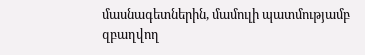մասնագետներին, մամուլի պատմությամբ զբաղվող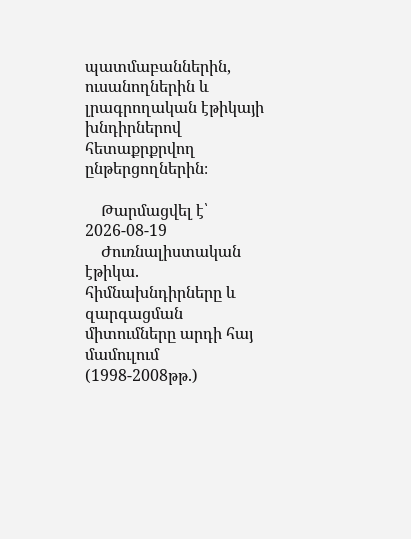պատմաբաններին, ուսանողներին և լրագրողական էթիկայի խնդիրներով հետաքրքրվող ընթերցողներին։

    Թարմացվել է՝ 2026-08-19
    Ժուռնալիստական էթիկա. հիմնախնդիրները և զարգացման միտումները արդի հայ մամուլում (1998-2008թթ.)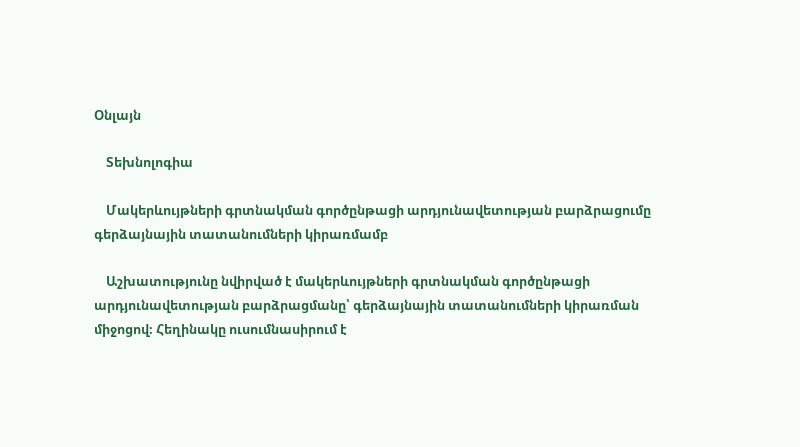Օնլայն

    Տեխնոլոգիա

    Մակերևույթների գրտնակման գործընթացի արդյունավետության բարձրացումը գերձայնային տատանումների կիրառմամբ

    Աշխատությունը նվիրված է մակերևույթների գրտնակման գործընթացի արդյունավետության բարձրացմանը՝ գերձայնային տատանումների կիրառման միջոցով։ Հեղինակը ուսումնասիրում է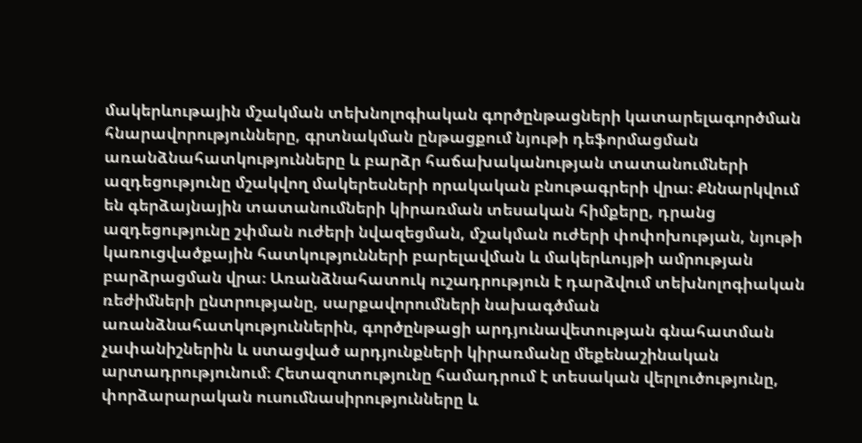մակերևութային մշակման տեխնոլոգիական գործընթացների կատարելագործման հնարավորությունները, գրտնակման ընթացքում նյութի դեֆորմացման առանձնահատկությունները և բարձր հաճախականության տատանումների ազդեցությունը մշակվող մակերեսների որակական բնութագրերի վրա։ Քննարկվում են գերձայնային տատանումների կիրառման տեսական հիմքերը, դրանց ազդեցությունը շփման ուժերի նվազեցման, մշակման ուժերի փոփոխության, նյութի կառուցվածքային հատկությունների բարելավման և մակերևույթի ամրության բարձրացման վրա։ Առանձնահատուկ ուշադրություն է դարձվում տեխնոլոգիական ռեժիմների ընտրությանը, սարքավորումների նախագծման առանձնահատկություններին, գործընթացի արդյունավետության գնահատման չափանիշներին և ստացված արդյունքների կիրառմանը մեքենաշինական արտադրությունում։ Հետազոտությունը համադրում է տեսական վերլուծությունը, փորձարարական ուսումնասիրությունները և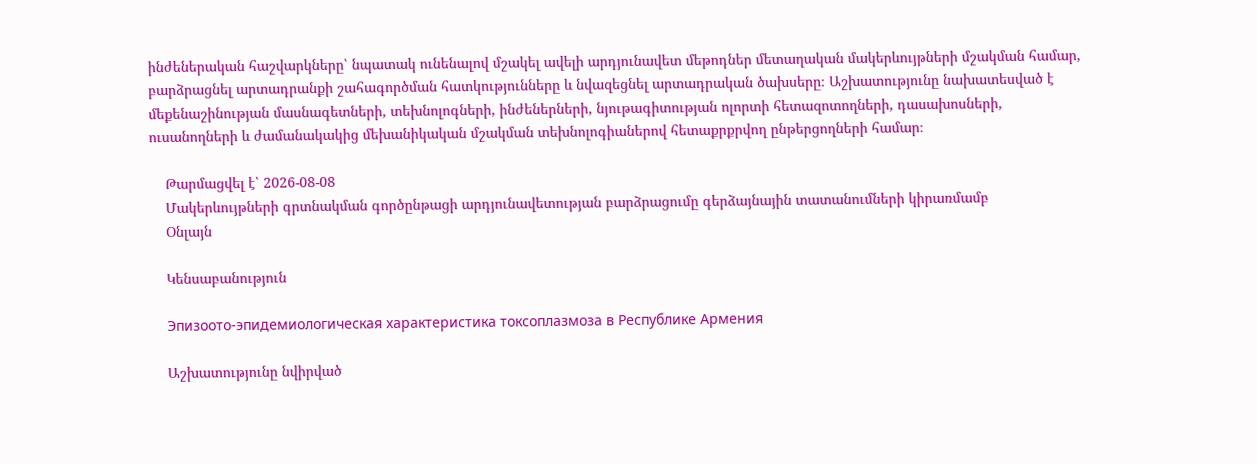ինժեներական հաշվարկները՝ նպատակ ունենալով մշակել ավելի արդյունավետ մեթոդներ մետաղական մակերևույթների մշակման համար, բարձրացնել արտադրանքի շահագործման հատկությունները և նվազեցնել արտադրական ծախսերը։ Աշխատությունը նախատեսված է մեքենաշինության մասնագետների, տեխնոլոգների, ինժեներների, նյութագիտության ոլորտի հետազոտողների, դասախոսների, ուսանողների և ժամանակակից մեխանիկական մշակման տեխնոլոգիաներով հետաքրքրվող ընթերցողների համար։

    Թարմացվել է՝ 2026-08-08
    Մակերևույթների գրտնակման գործընթացի արդյունավետության բարձրացումը գերձայնային տատանումների կիրառմամբ
    Օնլայն

    Կենսաբանություն

    Эпизоото-эпидемиологическая характеристика токсоплазмоза в Республике Армения

    Աշխատությունը նվիրված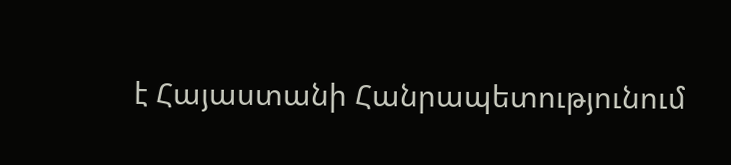է Հայաստանի Հանրապետությունում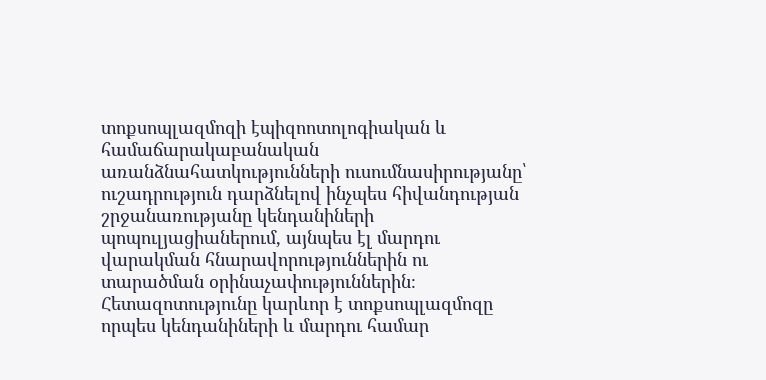տոքսոպլազմոզի էպիզոոտոլոգիական և համաճարակաբանական առանձնահատկությունների ուսումնասիրությանը՝ ուշադրություն դարձնելով ինչպես հիվանդության շրջանառությանը կենդանիների պոպուլյացիաներում, այնպես էլ մարդու վարակման հնարավորություններին ու տարածման օրինաչափություններին։ Հետազոտությունը կարևոր է տոքսոպլազմոզը որպես կենդանիների և մարդու համար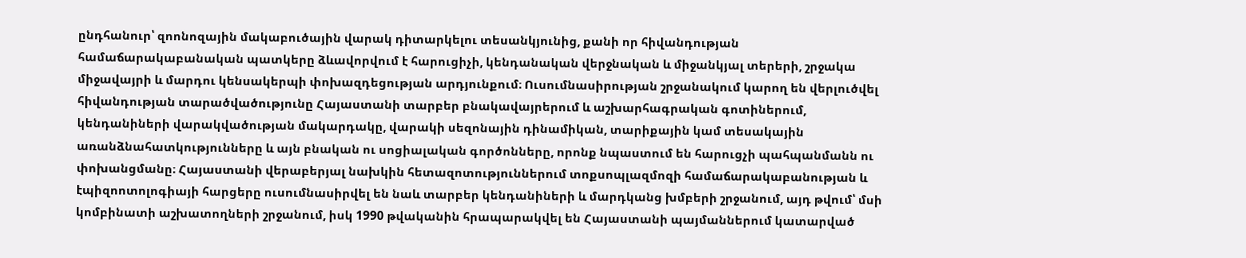ընդհանուր՝ զոոնոզային մակաբուծային վարակ դիտարկելու տեսանկյունից, քանի որ հիվանդության համաճարակաբանական պատկերը ձևավորվում է հարուցիչի, կենդանական վերջնական և միջանկյալ տերերի, շրջակա միջավայրի և մարդու կենսակերպի փոխազդեցության արդյունքում։ Ուսումնասիրության շրջանակում կարող են վերլուծվել հիվանդության տարածվածությունը Հայաստանի տարբեր բնակավայրերում և աշխարհագրական գոտիներում, կենդանիների վարակվածության մակարդակը, վարակի սեզոնային դինամիկան, տարիքային կամ տեսակային առանձնահատկությունները և այն բնական ու սոցիալական գործոնները, որոնք նպաստում են հարուցչի պահպանմանն ու փոխանցմանը։ Հայաստանի վերաբերյալ նախկին հետազոտություններում տոքսոպլազմոզի համաճարակաբանության և էպիզոոտոլոգիայի հարցերը ուսումնասիրվել են նաև տարբեր կենդանիների և մարդկանց խմբերի շրջանում, այդ թվում՝ մսի կոմբինատի աշխատողների շրջանում, իսկ 1990 թվականին հրապարակվել են Հայաստանի պայմաններում կատարված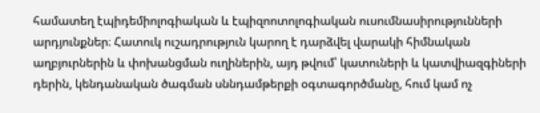համատեղ էպիդեմիոլոգիական և էպիզոոտոլոգիական ուսումնասիրությունների արդյունքներ։ Հատուկ ուշադրություն կարող է դարձվել վարակի հիմնական աղբյուրներին և փոխանցման ուղիներին, այդ թվում՝ կատուների և կատվիազգիների դերին, կենդանական ծագման սննդամթերքի օգտագործմանը, հում կամ ոչ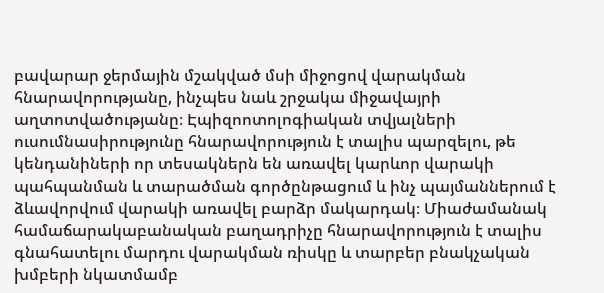բավարար ջերմային մշակված մսի միջոցով վարակման հնարավորությանը, ինչպես նաև շրջակա միջավայրի աղտոտվածությանը։ Էպիզոոտոլոգիական տվյալների ուսումնասիրությունը հնարավորություն է տալիս պարզելու, թե կենդանիների որ տեսակներն են առավել կարևոր վարակի պահպանման և տարածման գործընթացում և ինչ պայմաններում է ձևավորվում վարակի առավել բարձր մակարդակ։ Միաժամանակ համաճարակաբանական բաղադրիչը հնարավորություն է տալիս գնահատելու մարդու վարակման ռիսկը և տարբեր բնակչական խմբերի նկատմամբ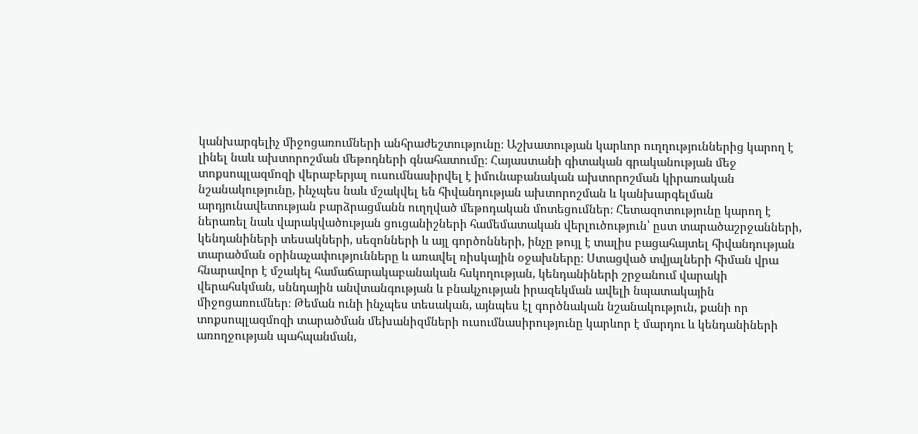կանխարգելիչ միջոցառումների անհրաժեշտությունը։ Աշխատության կարևոր ուղղություններից կարող է լինել նաև ախտորոշման մեթոդների գնահատումը։ Հայաստանի գիտական գրականության մեջ տոքսոպլազմոզի վերաբերյալ ուսումնասիրվել է իմունաբանական ախտորոշման կիրառական նշանակությունը, ինչպես նաև մշակվել են հիվանդության ախտորոշման և կանխարգելման արդյունավետության բարձրացմանն ուղղված մեթոդական մոտեցումներ։ Հետազոտությունը կարող է ներառել նաև վարակվածության ցուցանիշների համեմատական վերլուծություն՝ ըստ տարածաշրջանների, կենդանիների տեսակների, սեզոնների և այլ գործոնների, ինչը թույլ է տալիս բացահայտել հիվանդության տարածման օրինաչափությունները և առավել ռիսկային օջախները։ Ստացված տվյալների հիման վրա հնարավոր է մշակել համաճարակաբանական հսկողության, կենդանիների շրջանում վարակի վերահսկման, սննդային անվտանգության և բնակչության իրազեկման ավելի նպատակային միջոցառումներ։ Թեման ունի ինչպես տեսական, այնպես էլ գործնական նշանակություն, քանի որ տոքսոպլազմոզի տարածման մեխանիզմների ուսումնասիրությունը կարևոր է մարդու և կենդանիների առողջության պահպանման,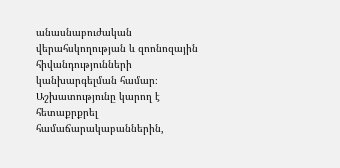անասնաբուժական վերահսկողության և զոոնոզային հիվանդությունների կանխարգելման համար։ Աշխատությունը կարող է հետաքրքրել համաճարակաբաններին,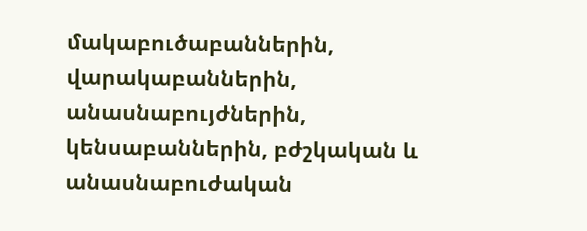մակաբուծաբաններին, վարակաբաններին, անասնաբույժներին, կենսաբաններին, բժշկական և անասնաբուժական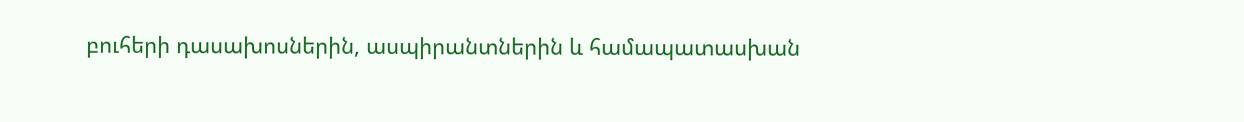բուհերի դասախոսներին, ասպիրանտներին և համապատասխան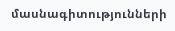մասնագիտությունների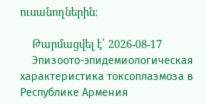ուսանողներին։

    Թարմացվել է՝ 2026-08-17
    Эпизоото-эпидемиологическая характеристика токсоплазмоза в Республике Армения